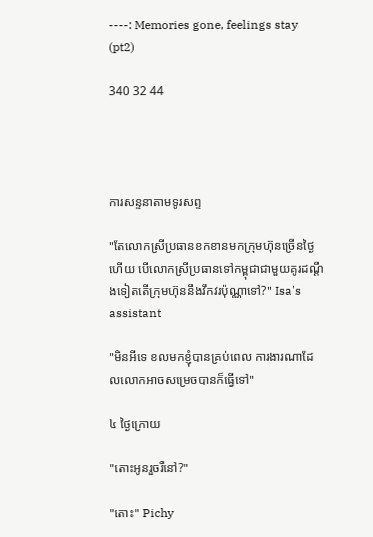----: Memories gone, feelings stay (pt2)

340 32 44




ការសន្ទនាតាមទូរសព្ទ

"តែលោកស្រីប្រធានខកខានមកក្រុមហ៊ុនច្រើនថ្ងៃហើយ បើលោកស្រីប្រធានទៅកម្ពុជាជាមួយគូរដណ្តឹងទៀតតើក្រុមហ៊ុននឹងវឹកវរប៉ុណ្ណាទៅ?" Isa's assistant

"មិនអីទេ ខលមកខ្ញុំបានគ្រប់ពេល ការងារណាដែលលោកអាចសម្រេចបានក៏ធ្វើទៅ"

៤ ថ្ងៃក្រោយ

"តោះអូនរួចរឺនៅ?"

"តោះ" Pichy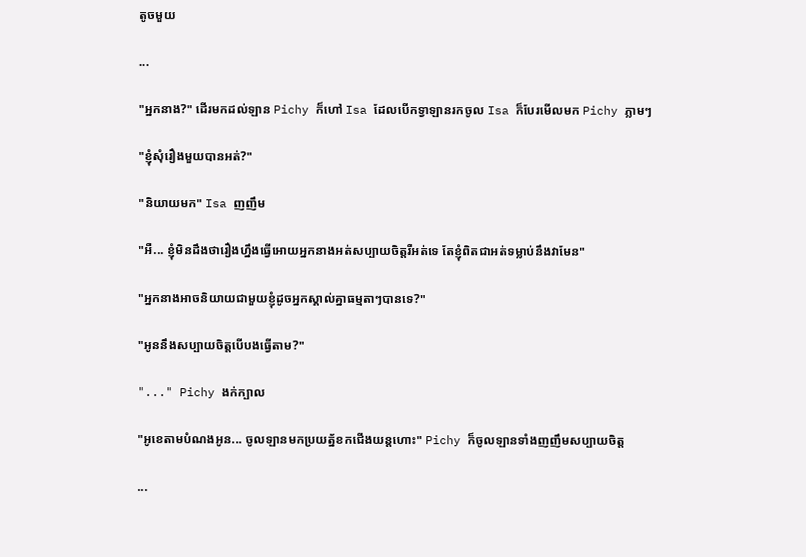តូចមួយ

...

"អ្នកនាង?" ដើរមកដល់ឡាន Pichy ក៏ហៅ Isa ដែលបើកទ្វាឡានរកចូល Isa ក៏បែរមើលមក Pichy ភ្លាមៗ

"ខ្ញុំសុំរឿងមួយបានអត់?"

"និយាយមក" Isa ញញឹម

"អឺ... ខ្ញុំមិនដឹងថារឿងហ្នឹងធ្វើអោយអ្នកនាងអត់សប្បាយចិត្តរឺអត់ទេ តែខ្ញុំពិតជាអត់ទម្លាប់នឹងវាមែន"

"អ្នកនាងអាចនិយាយជាមួយខ្ញុំដូចអ្នកស្គាល់គ្នាធម្មតាៗបានទេ?"

"អូននឹងសប្បាយចិត្តបើបងធ្វើតាម?"

"..." Pichy ងក់ក្បាល

"អូខេតាមបំណងអូន... ចូលឡានមកប្រយត្ន័ខកជើងយន្តហោះ" Pichy ក៏ចូលឡានទាំងញញឹមសប្បាយចិត្ត

...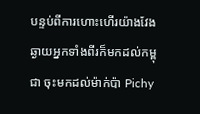បន្ទប់ពីការហោះហើរយ៉ាងវែងឆ្ងាយអ្នកទាំងពីរក៏មកដល់កម្ពុជា ចុះមកដល់ម៉ាក់ប៉ា Pichy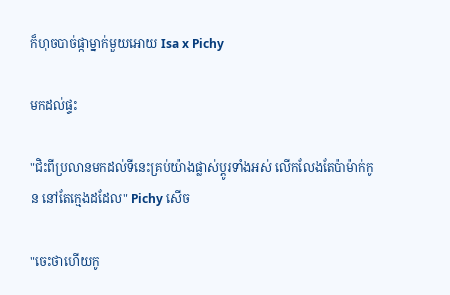ក៏ហុចបាច់ផ្កាម្នាក់មួយអោយ Isa x Pichy

មកដល់ផ្ទះ

"ជិះពីប្រលានមកដល់ទីនេះគ្រប់យ៉ាងផ្លាស់ប្តូរទាំងអស់ លើកលែងតែប៉ាម៉ាក់កូន នៅតែក្មេងដដែល" Pichy សើច

"ចេះថាហើយកូ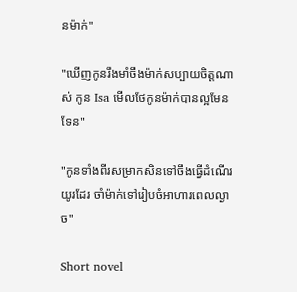នម៉ាក់"

"ឃើញកូនរឹងមាំចឹងម៉ាក់សប្បាយចិត្តណាស់ កូន Isa មើលថែកូនម៉ាក់បានល្អមែនទែន"

"កូនទាំងពីរសម្រាកសិនទៅចឹងធ្វើដំណើរយូរដែរ ចាំម៉ាក់ទៅរៀបចំអាហារពេលល្ងាច"

Short novel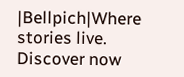|Bellpich|Where stories live. Discover now